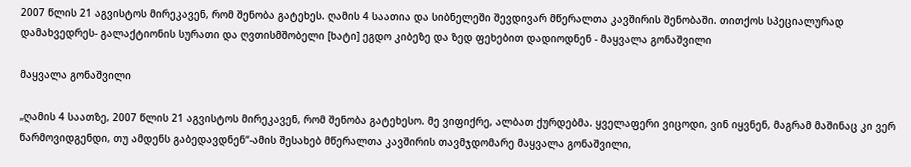2007 წლის 21 აგვისტოს მირეკავენ, რომ შენობა გატეხეს. ღამის 4 საათია და სიბნელეში შევდივარ მწერალთა კავშირის შენობაში. თითქოს სპეციალურად დამახვედრეს- გალაქტიონის სურათი და ღვთისმშობელი [ხატი] ეგდო კიბეზე და ზედ ფეხებით დადიოდნენ - მაყვალა გონაშვილი

მაყვალა გონაშვილი

„ღამის 4 საათზე, 2007 წლის 21 აგვისტოს მირეკავენ, რომ შენობა გატეხესო. მე ვიფიქრე, ალბათ ქურდებმა. ყველაფერი ვიცოდი, ვინ იყვნენ, მაგრამ მაშინაც კი ვერ წარმოვიდგენდი, თუ ამდენს გაბედავდნენ“-ამის შესახებ მწერალთა კავშირის თავმჯდომარე მაყვალა გონაშვილი,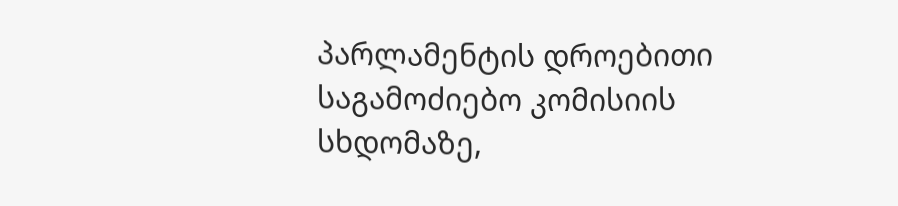პარლამენტის დროებითი საგამოძიებო კომისიის სხდომაზე,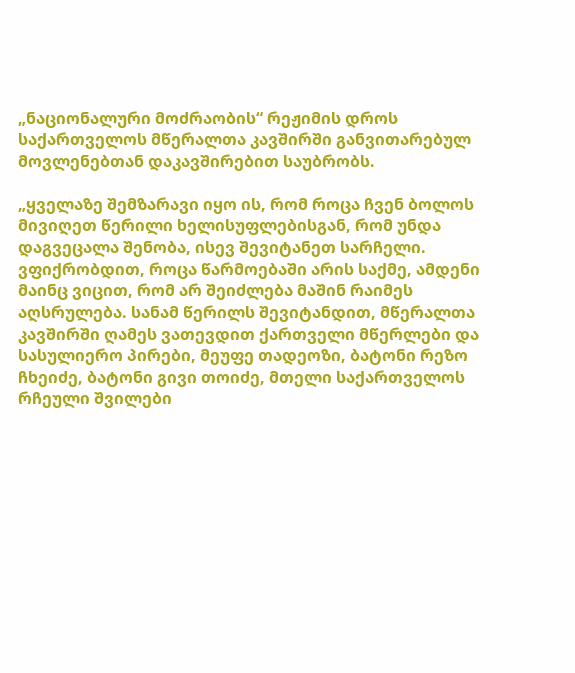„ნაციონალური მოძრაობის“ რეჟიმის დროს საქართველოს მწერალთა კავშირში განვითარებულ მოვლენებთან დაკავშირებით საუბრობს.

„ყველაზე შემზარავი იყო ის, რომ როცა ჩვენ ბოლოს მივიღეთ წერილი ხელისუფლებისგან, რომ უნდა დაგვეცალა შენობა, ისევ შევიტანეთ სარჩელი. ვფიქრობდით, როცა წარმოებაში არის საქმე, ამდენი მაინც ვიცით, რომ არ შეიძლება მაშინ რაიმეს აღსრულება. სანამ წერილს შევიტანდით, მწერალთა კავშირში ღამეს ვათევდით ქართველი მწერლები და სასულიერო პირები, მეუფე თადეოზი, ბატონი რეზო ჩხეიძე, ბატონი გივი თოიძე, მთელი საქართველოს რჩეული შვილები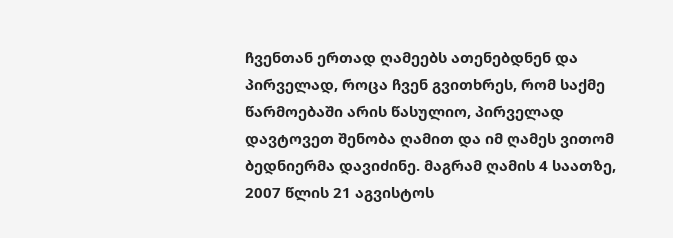ჩვენთან ერთად ღამეებს ათენებდნენ და პირველად, როცა ჩვენ გვითხრეს, რომ საქმე წარმოებაში არის წასულიო, პირველად დავტოვეთ შენობა ღამით და იმ ღამეს ვითომ ბედნიერმა დავიძინე. მაგრამ ღამის 4 საათზე, 2007 წლის 21 აგვისტოს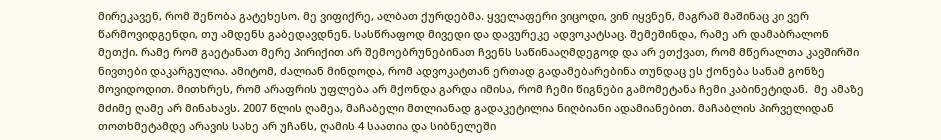მირეკავენ, რომ შენობა გატეხესო. მე ვიფიქრე, ალბათ ქურდებმა. ყველაფერი ვიცოდი, ვინ იყვნენ, მაგრამ მაშინაც კი ვერ წარმოვიდგენდი, თუ ამდენს გაბედავდნენ. სასწრაფოდ მივედი და დავურეკე ადვოკატსაც. შემეშინდა, რამე არ დამაბრალონ მეთქი. რამე რომ გაეტანათ მერე პირიქით არ შემოებრუნებინათ ჩვენს საწინააღმდეგოდ და არ ეთქვათ, რომ მწერალთა კავშირში ნივთები დაკარგულია. ამიტომ, ძალიან მინდოდა, რომ ადვოკატთან ერთად გადამებარებინა თუნდაც ეს ქონება სანამ გონზე მოვიდოდით. მითხრეს, რომ არაფრის უფლება არ მქონდა გარდა იმისა, რომ ჩემი წიგნები გამომეტანა ჩემი კაბინეტიდან.  მე ამაზე მძიმე ღამე არ მინახავს. 2007 წლის ღამეა, მაჩაბელი მთლიანად გადაკეტილია ნიღბიანი ადამიანებით. მაჩაბლის პირველიდან თოთხმეტამდე არავის სახე არ უჩანს, ღამის 4 საათია და სიბნელეში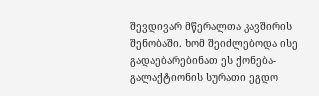შევდივარ მწერალთა კავშირის შენობაში. ხომ შეიძლებოდა ისე გადაებარებინათ ეს ქონება- გალაქტიონის სურათი ეგდო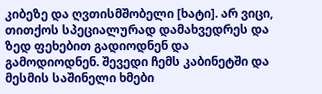კიბეზე და ღვთისმშობელი [ხატი]. არ ვიცი, თითქოს სპეციალურად დამახვედრეს და ზედ ფეხებით გადიოდნენ და გამოდიოდნენ. შევედი ჩემს კაბინეტში და მესმის საშინელი ხმები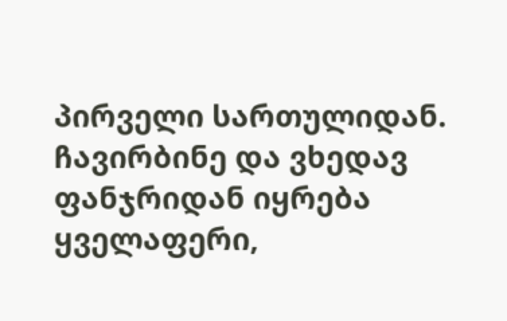პირველი სართულიდან. ჩავირბინე და ვხედავ ფანჯრიდან იყრება ყველაფერი,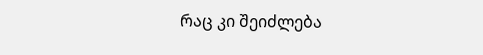რაც კი შეიძლება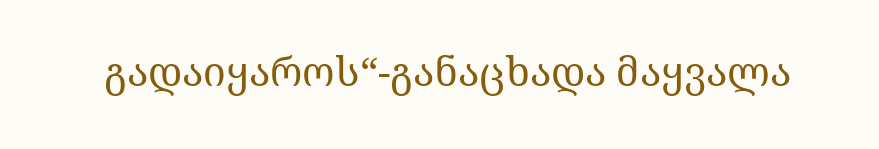გადაიყაროს“-განაცხადა მაყვალა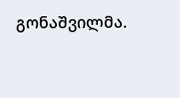გონაშვილმა.